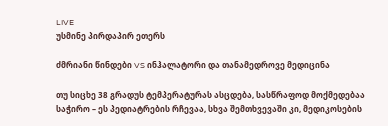LIVE
უსმინე პირდაპირ ეთერს

ძმრიანი წინდები VS ინჰალატორი და თანამედროვე მედიცინა

თუ სიცხე 38 გრადუს ტემპერატურას ასცდება, სასწრაფოდ მოქმედებაა საჭირო – ეს პედიატრების რჩევაა, სხვა შემთხვევაში კი, მედიკოსების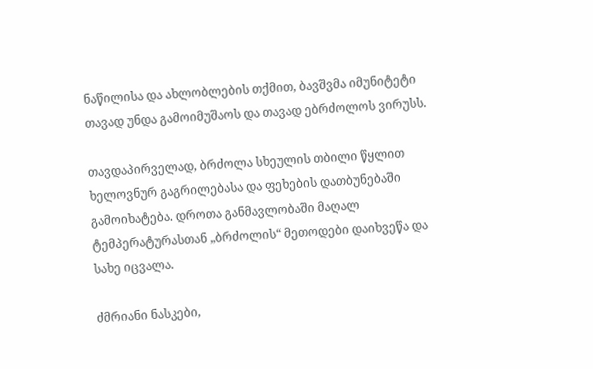ნაწილისა და ახლობლების თქმით, ბავშვმა იმუნიტეტი თავად უნდა გამოიმუშაოს და თავად ებრძოლოს ვირუსს.

თავდაპირველად, ბრძოლა სხეულის თბილი წყლით ხელოვნურ გაგრილებასა და ფეხების დათბუნებაში გამოიხატება. დროთა განმავლობაში მაღალ ტემპერატურასთან „ბრძოლის“ მეთოდები დაიხვეწა და სახე იცვალა.

ძმრიანი ნასკები,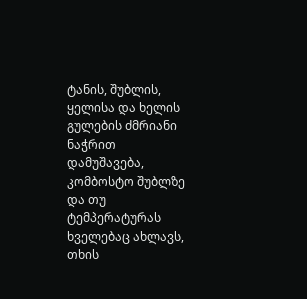ტანის, შუბლის, ყელისა და ხელის გულების ძმრიანი ნაჭრით დამუშავება, კომბოსტო შუბლზე და თუ ტემპერატურას ხველებაც ახლავს, თხის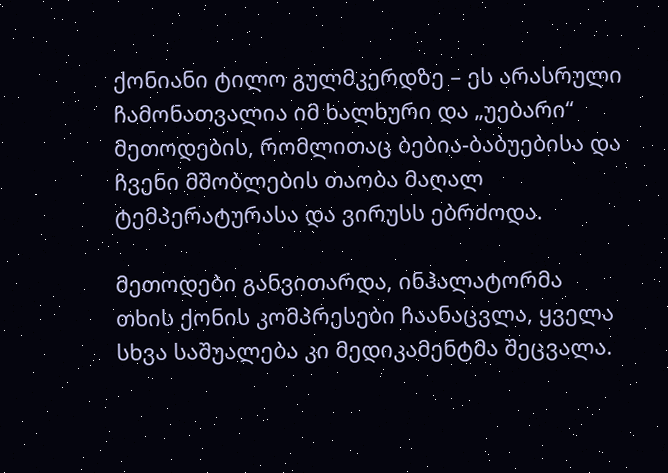ქონიანი ტილო გულმკერდზე – ეს არასრული ჩამონათვალია იმ ხალხური და „უებარი“ მეთოდების, რომლითაც ბებია-ბაბუებისა და ჩვენი მშობლების თაობა მაღალ ტემპერატურასა და ვირუსს ებრძოდა.

მეთოდები განვითარდა, ინჰალატორმა თხის ქონის კომპრესები ჩაანაცვლა, ყველა სხვა საშუალება კი მედიკამენტმა შეცვალა.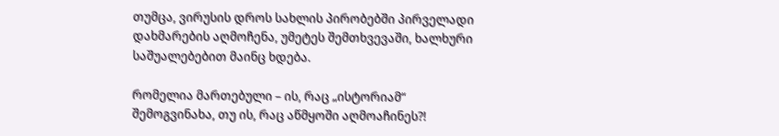თუმცა, ვირუსის დროს სახლის პირობებში პირველადი დახმარების აღმოჩენა, უმეტეს შემთხვევაში, ხალხური საშუალებებით მაინც ხდება.

რომელია მართებული – ის, რაც „ისტორიამ“ შემოგვინახა, თუ ის, რაც აწმყოში აღმოაჩინეს?!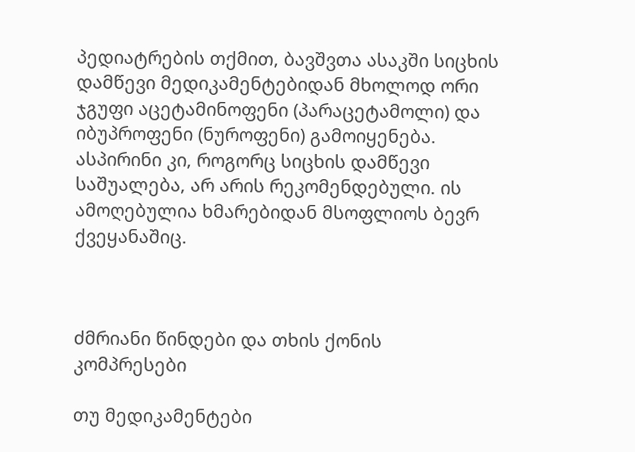პედიატრების თქმით, ბავშვთა ასაკში სიცხის დამწევი მედიკამენტებიდან მხოლოდ ორი ჯგუფი აცეტამინოფენი (პარაცეტამოლი) და იბუპროფენი (ნუროფენი) გამოიყენება. ასპირინი კი, როგორც სიცხის დამწევი საშუალება, არ არის რეკომენდებული. ის ამოღებულია ხმარებიდან მსოფლიოს ბევრ ქვეყანაშიც.



ძმრიანი წინდები და თხის ქონის კომპრესები

თუ მედიკამენტები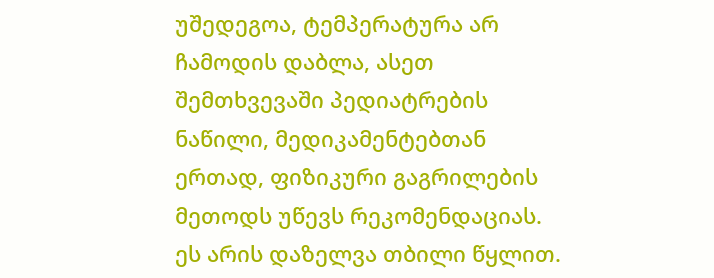უშედეგოა, ტემპერატურა არ ჩამოდის დაბლა, ასეთ შემთხვევაში პედიატრების ნაწილი, მედიკამენტებთან ერთად, ფიზიკური გაგრილების მეთოდს უწევს რეკომენდაციას. ეს არის დაზელვა თბილი წყლით.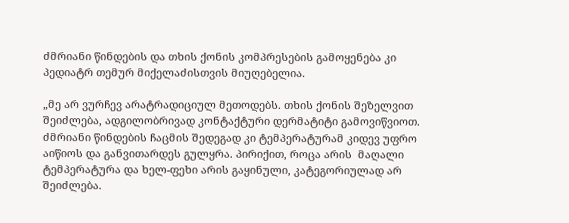ძმრიანი წინდების და თხის ქონის კომპრესების გამოყენება კი პედიატრ თემურ მიქელაძისთვის მიუღებელია.

„მე არ ვურჩევ არატრადიციულ მეთოდებს. თხის ქონის შეზელვით შეიძლება, ადგილობრივად კონტაქტური დერმატიტი გამოვიწვიოთ. ძმრიანი წინდების ჩაცმის შედეგად კი ტემპერატურამ კიდევ უფრო აიწიოს და განვითარდეს გულყრა. პირიქით, როცა არის  მაღალი ტემპერატურა და ხელ-ფეხი არის გაყინული, კატეგორიულად არ შეიძლება.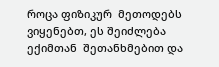როცა ფიზიკურ  მეთოდებს ვიყენებთ, ეს შეიძლება ექიმთან  შეთანხმებით და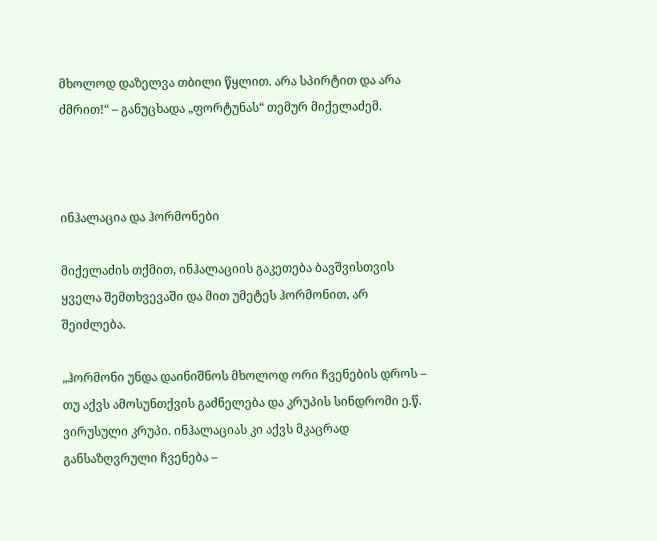მხოლოდ დაზელვა თბილი წყლით. არა სპირტით და არა ძმრით!“ – განუცხადა „ფორტუნას“ თემურ მიქელაძემ.



ინჰალაცია და ჰორმონები

მიქელაძის თქმით, ინჰალაციის გაკეთება ბავშვისთვის ყველა შემთხვევაში და მით უმეტეს ჰორმონით, არ შეიძლება.

„ჰორმონი უნდა დაინიშნოს მხოლოდ ორი ჩვენების დროს – თუ აქვს ამოსუნთქვის გაძნელება და კრუპის სინდრომი ე.წ. ვირუსული კრუპი. ინჰალაციას კი აქვს მკაცრად განსაზღვრული ჩვენება –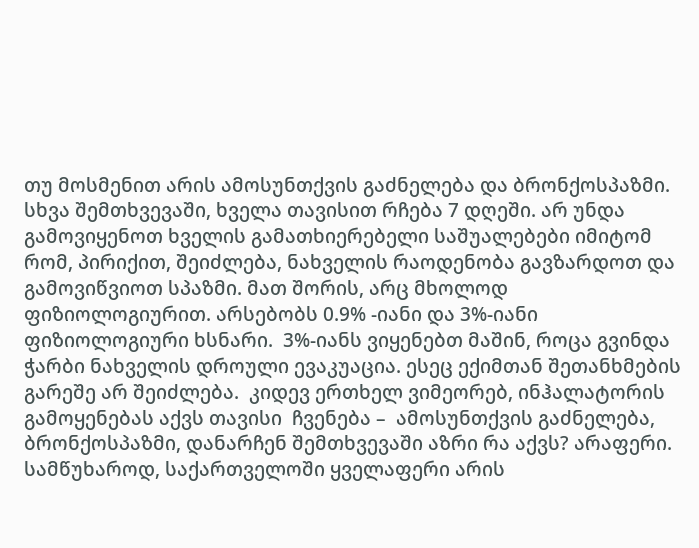თუ მოსმენით არის ამოსუნთქვის გაძნელება და ბრონქოსპაზმი. სხვა შემთხვევაში, ხველა თავისით რჩება 7 დღეში. არ უნდა გამოვიყენოთ ხველის გამათხიერებელი საშუალებები იმიტომ რომ, პირიქით, შეიძლება, ნახველის რაოდენობა გავზარდოთ და  გამოვიწვიოთ სპაზმი. მათ შორის, არც მხოლოდ ფიზიოლოგიურით. არსებობს 0.9% -იანი და 3%-იანი ფიზიოლოგიური ხსნარი.  3%-იანს ვიყენებთ მაშინ, როცა გვინდა ჭარბი ნახველის დროული ევაკუაცია. ესეც ექიმთან შეთანხმების გარეშე არ შეიძლება.  კიდევ ერთხელ ვიმეორებ, ინჰალატორის გამოყენებას აქვს თავისი  ჩვენება –  ამოსუნთქვის გაძნელება, ბრონქოსპაზმი, დანარჩენ შემთხვევაში აზრი რა აქვს? არაფერი. სამწუხაროდ, საქართველოში ყველაფერი არის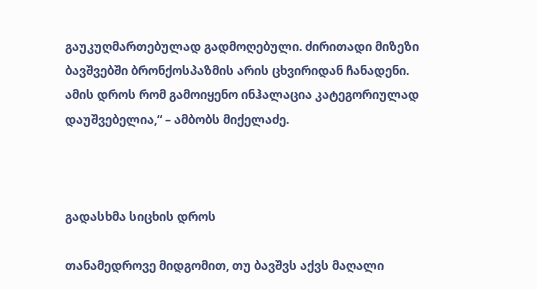გაუკუღმართებულად გადმოღებული. ძირითადი მიზეზი ბავშვებში ბრონქოსპაზმის არის ცხვირიდან ჩანადენი. ამის დროს რომ გამოიყენო ინჰალაცია კატეგორიულად დაუშვებელია,“ – ამბობს მიქელაძე.



გადასხმა სიცხის დროს

თანამედროვე მიდგომით, თუ ბავშვს აქვს მაღალი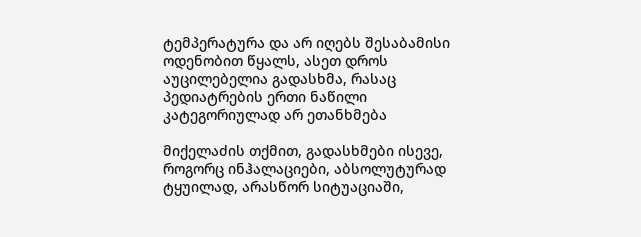ტემპერატურა და არ იღებს შესაბამისი ოდენობით წყალს, ასეთ დროს აუცილებელია გადასხმა, რასაც პედიატრების ერთი ნაწილი კატეგორიულად არ ეთანხმება

მიქელაძის თქმით, გადასხმები ისევე, როგორც ინჰალაციები, აბსოლუტურად ტყუილად, არასწორ სიტუაციაში,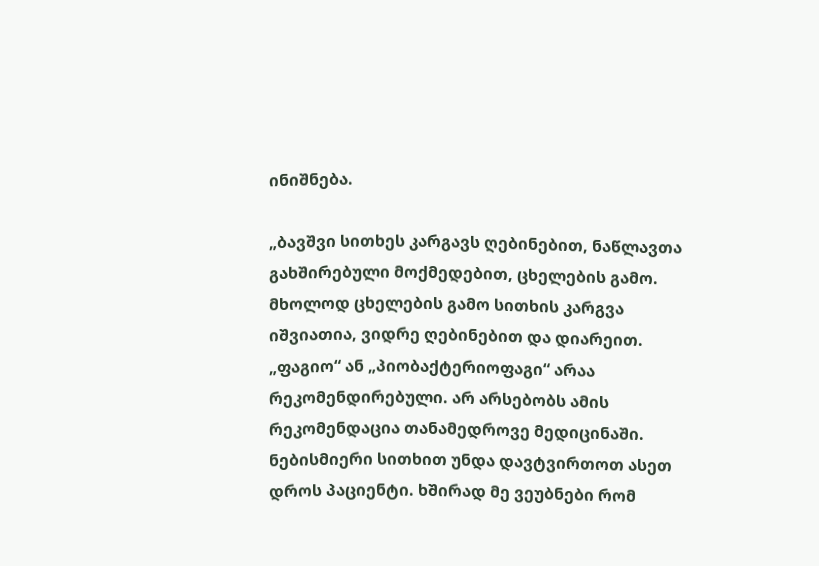ინიშნება.

„ბავშვი სითხეს კარგავს ღებინებით, ნაწლავთა გახშირებული მოქმედებით, ცხელების გამო. მხოლოდ ცხელების გამო სითხის კარგვა იშვიათია, ვიდრე ღებინებით და დიარეით. „ფაგიო“ ან „პიობაქტერიოფაგი“ არაა რეკომენდირებული. არ არსებობს ამის რეკომენდაცია თანამედროვე მედიცინაში. ნებისმიერი სითხით უნდა დავტვირთოთ ასეთ დროს პაციენტი. ხშირად მე ვეუბნები რომ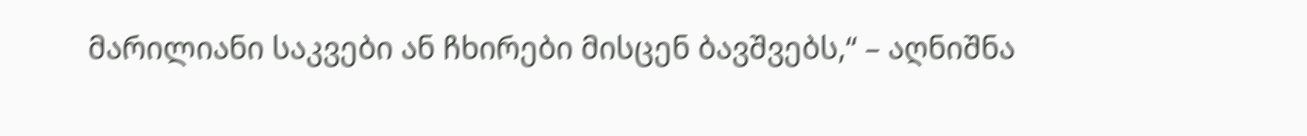მარილიანი საკვები ან ჩხირები მისცენ ბავშვებს,“ – აღნიშნა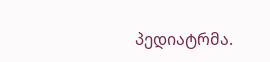პედიატრმა.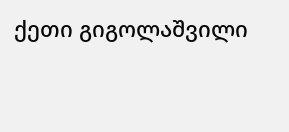ქეთი გიგოლაშვილი